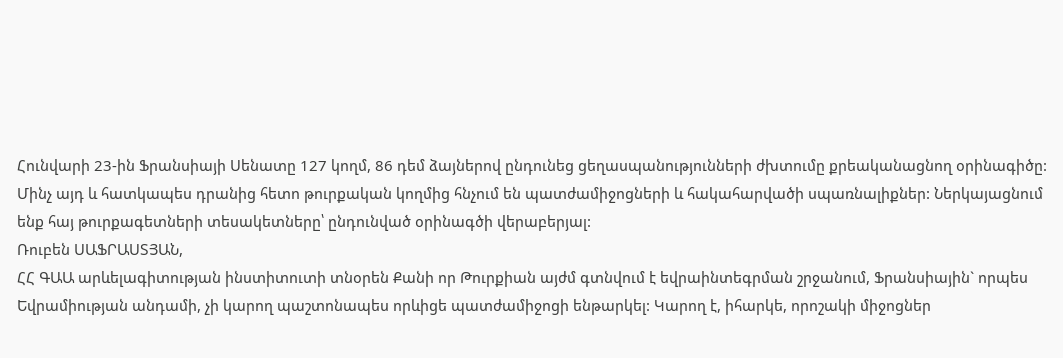Հունվարի 23-ին Ֆրանսիայի Սենատը 127 կողմ, 86 դեմ ձայներով ընդունեց ցեղասպանությունների ժխտումը քրեականացնող օրինագիծը: Մինչ այդ և հատկապես դրանից հետո թուրքական կողմից հնչում են պատժամիջոցների և հակահարվածի սպառնալիքներ: Ներկայացնում ենք հայ թուրքագետների տեսակետները՝ ընդունված օրինագծի վերաբերյալ:
Ռուբեն ՍԱՖՐԱՍՏՅԱՆ,
ՀՀ ԳԱԱ արևելագիտության ինստիտուտի տնօրեն Քանի որ Թուրքիան այժմ գտնվում է եվրաինտեգրման շրջանում, Ֆրանսիային` որպես Եվրամիության անդամի, չի կարող պաշտոնապես որևիցե պատժամիջոցի ենթարկել: Կարող է, իհարկե, որոշակի միջոցներ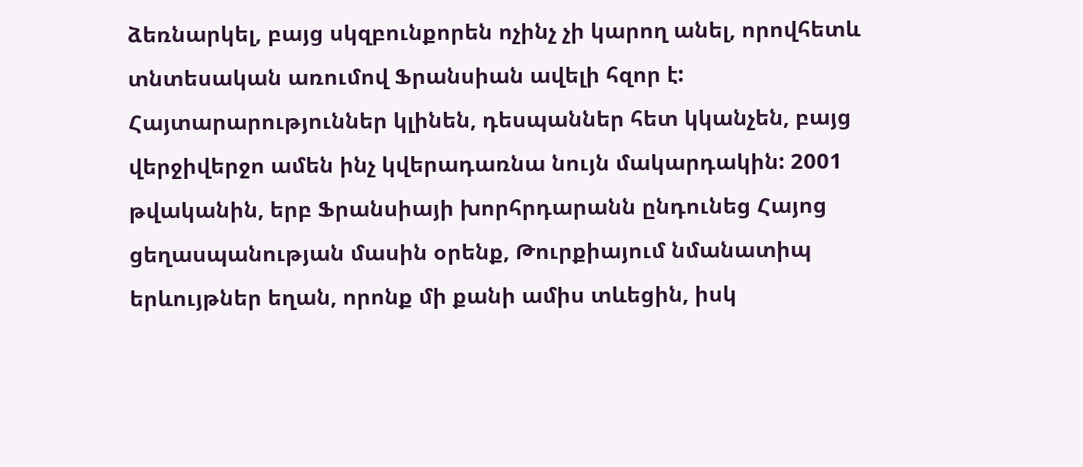ձեռնարկել, բայց սկզբունքորեն ոչինչ չի կարող անել, որովհետև տնտեսական առումով Ֆրանսիան ավելի հզոր է: Հայտարարություններ կլինեն, դեսպաններ հետ կկանչեն, բայց վերջիվերջո ամեն ինչ կվերադառնա նույն մակարդակին: 2001 թվականին, երբ Ֆրանսիայի խորհրդարանն ընդունեց Հայոց ցեղասպանության մասին օրենք, Թուրքիայում նմանատիպ երևույթներ եղան, որոնք մի քանի ամիս տևեցին, իսկ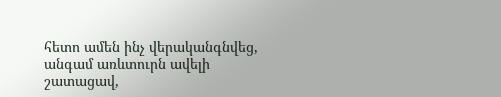հետո ամեն ինչ վերականգնվեց, անգամ առևտուրն ավելի շատացավ,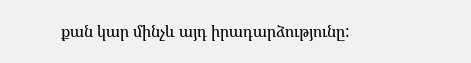քան կար մինչև այդ իրադարձությունը: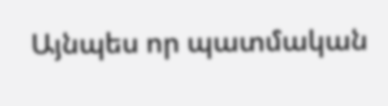Այնպես որ պատմական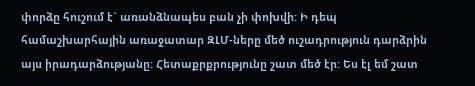փորձը հուշում է` առանձնապես բան չի փոխվի: Ի դեպ համաշխարհային առաջատար ԶԼՄ-ները մեծ ուշադրություն դարձրին այս իրադարձությանը: Հետաքրքրությունը շատ մեծ էր: Ես էլ եմ շատ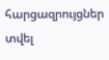հարցազրույցներ տվել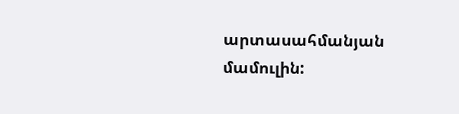արտասահմանյան մամուլին: